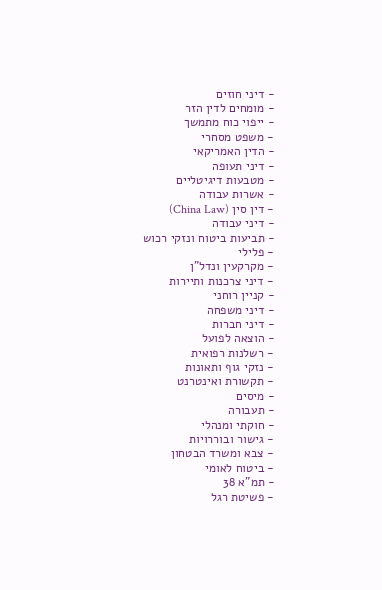- דיני חוזים
- מומחים לדין הזר
- ייפוי כוח מתמשך
- משפט מסחרי
- הדין האמריקאי
- דיני תעופה
- מטבעות דיגיטליים
- אשרות עבודה
- דין סין (China Law)
- דיני עבודה
- תביעות ביטוח ונזקי רכוש
- פלילי
- מקרקעין ונדל"ן
- דיני צרכנות ותיירות
- קניין רוחני
- דיני משפחה
- דיני חברות
- הוצאה לפועל
- רשלנות רפואית
- נזקי גוף ותאונות
- תקשורת ואינטרנט
- מיסים
- תעבורה
- חוקתי ומנהלי
- גישור ובוררויות
- צבא ומשרד הבטחון
- ביטוח לאומי
- תמ"א 38
- פשיטת רגל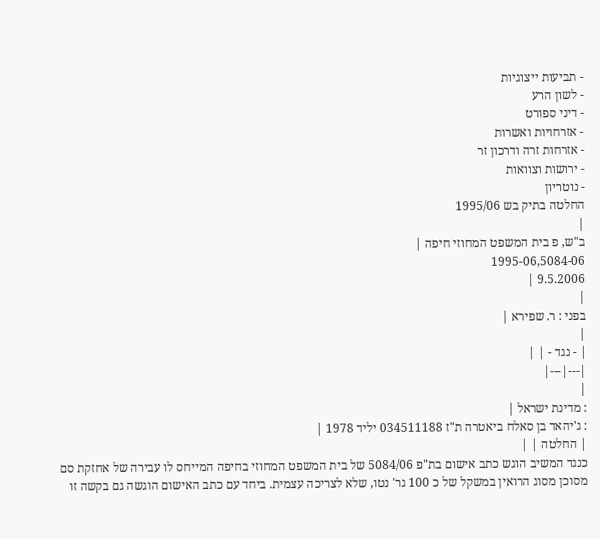- תביעות ייצוגיות
- לשון הרע
- דיני ספורט
- אזרחויות ואשרות
- אזרחות זרה ודרכון זר
- ירושות וצוואות
- נוטריון
החלטה בתיק בש 1995/06
|
ב"ש, פ בית המשפט המחוזי חיפה |
1995-06,5084-06
9.5.2006 |
|
בפני : ר. שפירא |
|
| - נגד - | |
|---|---|
|
: מדינת ישראל |
: ג'יהאד בן סאלח ביאטרה ת"ז 034511188 יליד 1978 |
| החלטה | |
כנגד המשיב הוגש כתב אישום בת"פ 5084/06 של בית המשפט המחוזי בחיפה המייחס לו עבירה של אחזקת סם מסוכן מסוג הרואין במשקל של כ 100 גר' נטו, שלא לצריכה עצמית. ביחד עם כתב האישום הוגשה גם בקשה זו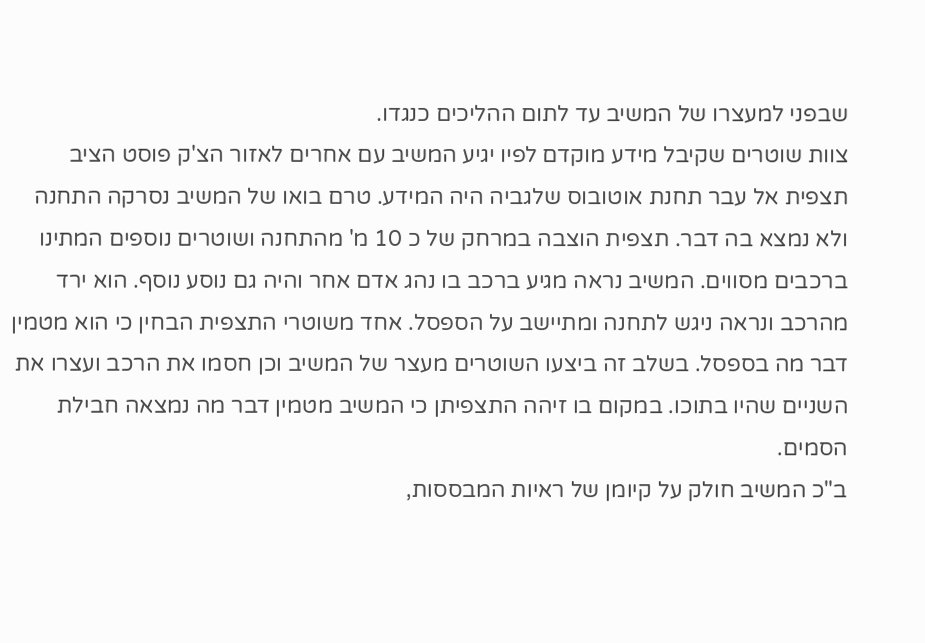שבפני למעצרו של המשיב עד לתום ההליכים כנגדו.
צוות שוטרים שקיבל מידע מוקדם לפיו יגיע המשיב עם אחרים לאזור הצ'ק פוסט הציב תצפית אל עבר תחנת אוטובוס שלגביה היה המידע. טרם בואו של המשיב נסרקה התחנה ולא נמצא בה דבר. תצפית הוצבה במרחק של כ 10 מ' מהתחנה ושוטרים נוספים המתינו ברכבים מסווים. המשיב נראה מגיע ברכב בו נהג אדם אחר והיה גם נוסע נוסף. הוא ירד מהרכב ונראה ניגש לתחנה ומתיישב על הספסל. אחד משוטרי התצפית הבחין כי הוא מטמין דבר מה בספסל. בשלב זה ביצעו השוטרים מעצר של המשיב וכן חסמו את הרכב ועצרו את השניים שהיו בתוכו. במקום בו זיהה התצפיתן כי המשיב מטמין דבר מה נמצאה חבילת הסמים.
ב"כ המשיב חולק על קיומן של ראיות המבססות,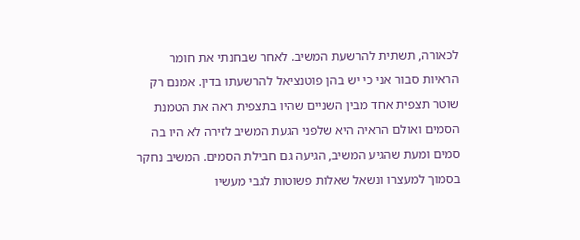לכאורה, תשתית להרשעת המשיב. לאחר שבחנתי את חומר הראיות סבור אני כי יש בהן פוטנציאל להרשעתו בדין. אמנם רק שוטר תצפית אחד מבין השניים שהיו בתצפית ראה את הטמנת הסמים ואולם הראיה היא שלפני הגעת המשיב לזירה לא היו בה סמים ומעת שהגיע המשיב, הגיעה גם חבילת הסמים. המשיב נחקר בסמוך למעצרו ונשאל שאלות פשוטות לגבי מעשיו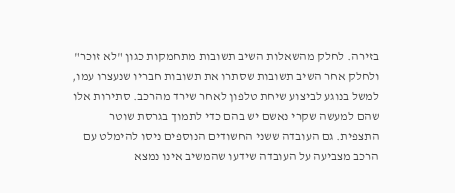בזירה. לחלק מהשאלות השיב תשובות מתחמקות כגון "לא זוכר" ולחלק אחר השיב תשובות שסתרו את תשובות חבריו שנעצרו עמו, למשל בנוגע לביצוע שיחת טלפון לאחר שירד מהרכב. סתירות אלו שהם למעשה שקרי נאשם יש בהם כדי לתמוך בגרסת שוטר התצפית. גם העובדה ששני החשודים הנוספים ניסו להימלט עם הרכב מצביעה על העובדה שידעו שהמשיב אינו נמצא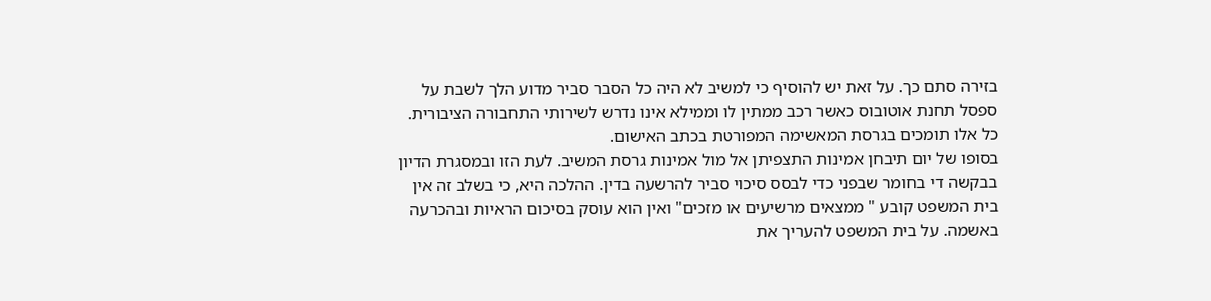בזירה סתם כך. על זאת יש להוסיף כי למשיב לא היה כל הסבר סביר מדוע הלך לשבת על ספסל תחנת אוטובוס כאשר רכב ממתין לו וממילא אינו נדרש לשירותי התחבורה הציבורית. כל אלו תומכים בגרסת המאשימה המפורטת בכתב האישום.
בסופו של יום תיבחן אמינות התצפיתן אל מול אמינות גרסת המשיב. לעת הזו ובמסגרת הדיון בבקשה די בחומר שבפני כדי לבסס סיכוי סביר להרשעה בדין. ההלכה היא, כי בשלב זה אין בית המשפט קובע " ממצאים מרשיעים או מזכים" ואין הוא עוסק בסיכום הראיות ובהכרעה באשמה. על בית המשפט להעריך את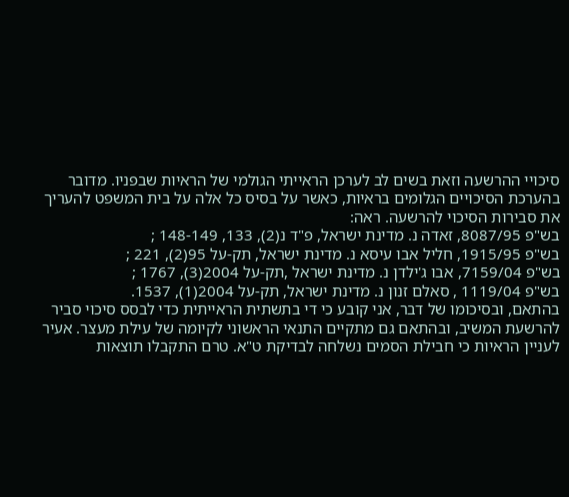סיכויי ההרשעה וזאת בשים לב לערכן הראייתי הגולמי של הראיות שבפניו. מדובר בהערכת הסיכויים הגלומים בראיות, כאשר על בסיס כל אלה על בית המשפט להעריך את סבירות הסיכוי להרשעה. ראה:
בש"פ 8087/95, זאדה נ. מדינת ישראל, פ"ד נ(2), 133, 148-149 ;
בש"פ 1915/95, חליל אבו עיסא נ. מדינת ישראל, תק-על 95(2), 221 ;
בש"פ 7159/04, אבו ג'ילדן נ. מדינת ישראל ,תק-על 2004(3), 1767 ;
בש"פ 1119/04 , סאלם זנון נ. מדינת ישראל, תק-על 2004(1), 1537.
בהתאם, ובסיכומו של דבר, אני קובע כי די בתשתית הראייתית כדי לבסס סיכוי סביר להרשעת המשיב, ובהתאם גם מתקיים התנאי הראשוני לקיומה של עילת מעצר. אעיר לעניין הראיות כי חבילת הסמים נשלחה לבדיקת ט"א. טרם התקבלו תוצאות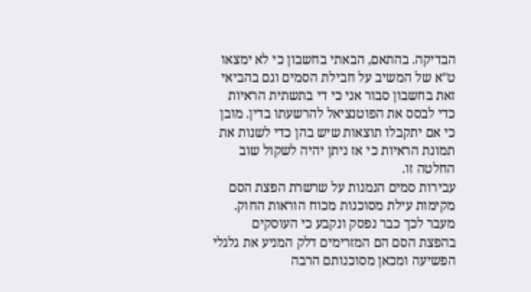הבדיקה. בהתאם, הבאתי בחשבון כי לא ימצאו ט"א של המשיב על חבילת הסמים וגם בהביאי זאת בחשבון סבור אני כי די בתשתית הראיות כדי לבסס את הפוטנציאל להרשעתו בדין. מובן כי אם יתקבלו תוצאות שיש בהן כדי לשנות את תמונת הראיות כי אז ניתן יהיה לשקול שוב החלטה זו.
עבירות סמים הנמנות על שרשרת הפצת הסם מקימות עילת מסוכנות מכוח הוראות החוק. מעבר לכך כבר נפסק ונקבע כי העוסקים בהפצת הסם הם המזרימים דלק המניע את גלגלי הפשיעה ומכאן מסוכנותם הרבה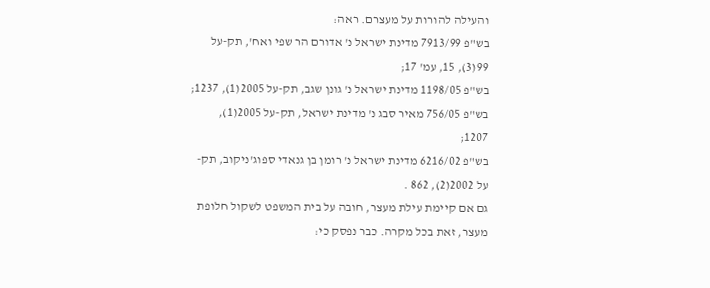והעילה להורות על מעצרם. ראה:
בש"פ 7913/99 מדינת ישראל נ' אדורם הר שפי ואח', תק-על 99(3), 15, עמ' 17;
בש"פ 1198/05 מדינת ישראל נ' גונן שגב, תק-על 2005(1), 1237;
בש"פ 756/05 מאיר סבג נ' מדינת ישראל, תק-על 2005(1), 1207;
בש"פ 6216/02 מדינת ישראל נ' רומן בן גנאדי ספוג'ניקוב, תק-על 2002(2), 862 .
גם אם קיימת עילת מעצר, חובה על בית המשפט לשקול חלופת מעצר, זאת בכל מקרה. כבר נפסק כי: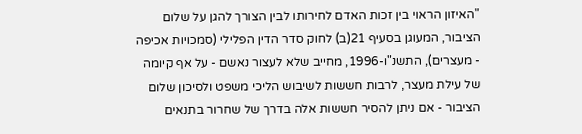"האיזון הראוי בין זכות האדם לחירותו לבין הצורך להגן על שלום הציבור, המעוגן בסעיף 21(ב) לחוק סדר הדין הפלילי (סמכויות אכיפה - מעצרים), התשנ"ו-1996, מחייב שלא לעצור נאשם - על אף קיומה של עילת מעצר, לרבות חששות לשיבוש הליכי משפט ולסיכון שלום הציבור - אם ניתן להסיר חששות אלה בדרך של שחרור בתנאים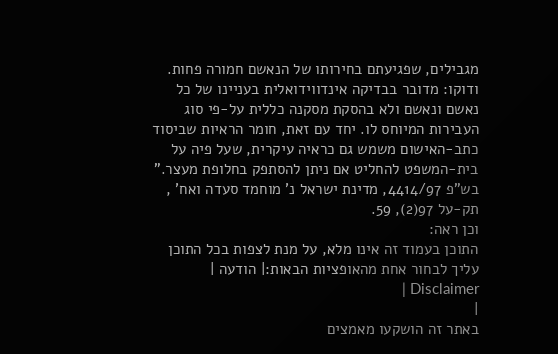מגבילים, שפגיעתם בחירותו של הנאשם חמורה פחות.
ודוקו: מדובר בבדיקה אינדווידואלית בעניינו של כל נאשם ונאשם ולא בהסקת מסקנה כללית על-פי סוג העבירות המיוחס לו. יחד עם זאת, חומר הראיות שביסוד כתב-האישום משמש גם כראיה עיקרית, שעל פיה על בית-המשפט להחליט אם ניתן להסתפק בחלופת מעצר."
בש"פ 4414/97, מדינת ישראל נ' מוחמד סעדה ואח' , תק-על 97(2), 59.
וכן ראה:
התוכן בעמוד זה אינו מלא, על מנת לצפות בכל התוכן עליך לבחור אחת מהאופציות הבאות:| הודעה | Disclaimer |
|
באתר זה הושקעו מאמצים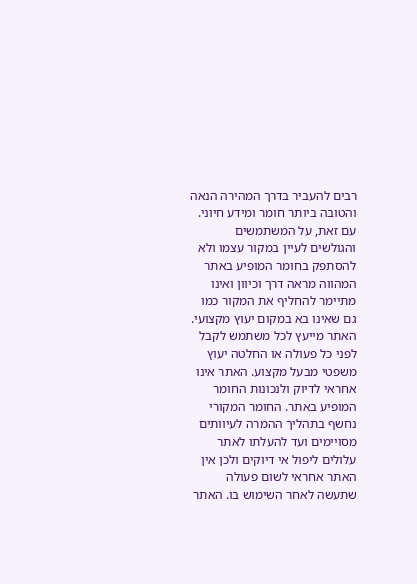רבים להעביר בדרך המהירה הנאה והטובה ביותר חומר ומידע חיוני. עם זאת, על המשתמשים והגולשים לעיין במקור עצמו ולא להסתפק בחומר המופיע באתר המהווה מראה דרך וכיוון ואינו מתיימר להחליף את המקור כמו גם שאינו בא במקום יעוץ מקצועי. האתר מייעץ לכל משתמש לקבל לפני כל פעולה או החלטה יעוץ משפטי מבעל מקצוע. האתר אינו אחראי לדיוק ולנכונות החומר המופיע באתר. החומר המקורי נחשף בתהליך ההמרה לעיוותים מסויימים ועד להעלתו לאתר עלולים ליפול אי דיוקים ולכן אין האתר אחראי לשום פעולה שתעשה לאחר השימוש בו. האתר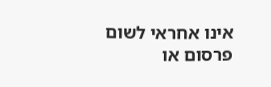אינו אחראי לשום פרסום או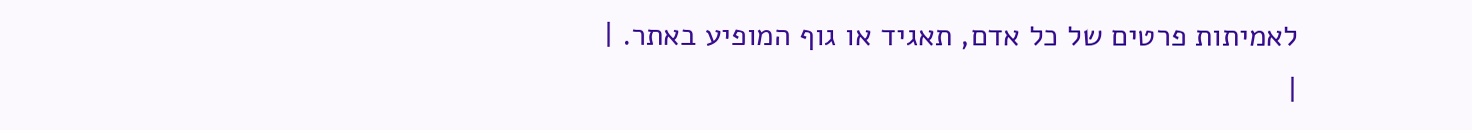לאמיתות פרטים של כל אדם, תאגיד או גוף המופיע באתר. |
|